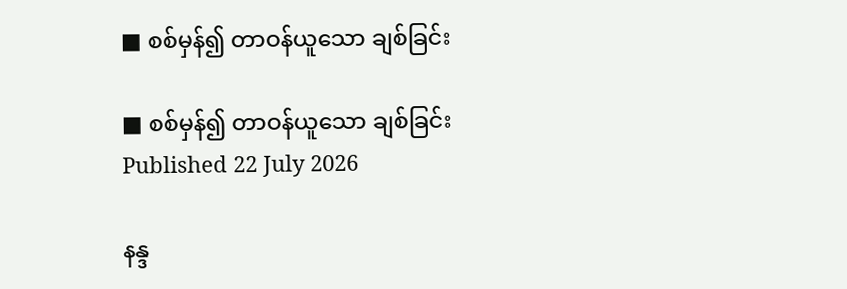■ စစ်မှန်၍ တာဝန်ယူသော ချစ်ခြင်း

■ စစ်မှန်၍ တာဝန်ယူသော ချစ်ခြင်း
Published 22 July 2026

နန္ဒ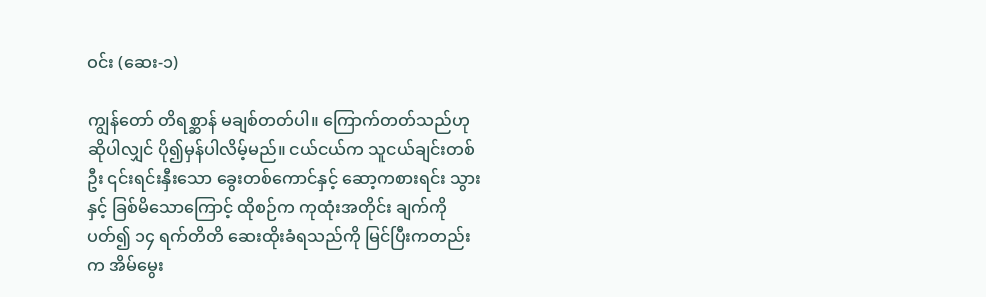ဝင်း (ဆေး-၁)

ကျွန်တော် တိရစ္ဆာန် မချစ်တတ်ပါ။ ကြောက်တတ်သည်ဟုဆိုပါလျှင် ပို၍မှန်ပါလိမ့်မည်။ ငယ်ငယ်က သူငယ်ချင်းတစ်ဦး ၎င်းရင်းနှီးသော ခွေးတစ်ကောင်နှင့် ဆော့ကစားရင်း သွားနှင့် ခြစ်မိသောကြောင့် ထိုစဉ်က ကုထုံးအတိုင်း ချက်ကိုပတ်၍ ၁၄ ရက်တိတိ ဆေးထိုးခံရသည်ကို မြင်ပြီးကတည်းက အိမ်မွေး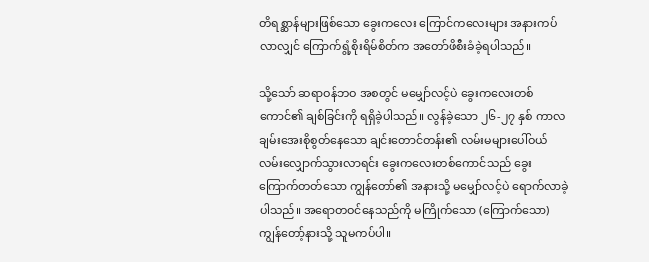တိရစ္ဆာန်များဖြစ်သော ခွေးကလေး ကြောင်ကလေးများ အနားကပ်လာလျှင် ကြောက်ရွံ့စိုးရိမ်စိတ်က အတော်ဖိစီးခံခဲ့ရပါသည်။

သို့သော် ဆရာဝန်ဘဝ အစတွင် မမျှော်လင့်ပဲ ခွေးကလေးတစ်ကောင်၏ ချစ်ခြင်းကို ရရှိခဲ့ပါသည်။ လွန်ခဲ့သော ၂၆-၂၇ နှစ် ကာလ ချမ်းအေးစိုစွတ်နေသော ချင်းတောင်တန်း၏ လမ်းမများပေါ်ဝယ် လမ်းလျှောက်သွားလာရင်း ခွေးကလေးတစ်ကောင်သည် ခွေးကြောက်တတ်သော ကျွန်တော်၏ အနားသို့ မမျှော်လင့်ပဲ ရောက်လာခဲ့ပါသည်။ အရောတဝင်နေသည်ကို မကြိုက်သော (ကြောက်သော) ကျွန်တော့်နားသို့ သူမကပ်ပါ။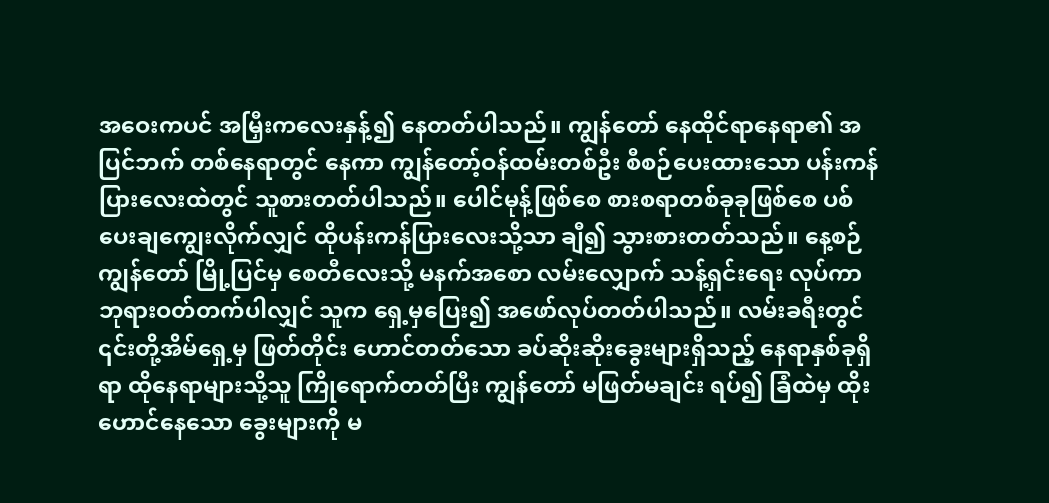အဝေးကပင် အမြှီးကလေးနှန့်၍ နေတတ်ပါသည်။ ကျွန်တော် နေထိုင်ရာနေရာ၏ အပြင်ဘက် တစ်နေရာတွင် နေကာ ကျွန်တော့်ဝန်ထမ်းတစ်ဦး စီစဉ်ပေးထားသော ပန်းကန်ပြားလေးထဲတွင် သူစားတတ်ပါသည်။ ပေါင်မုန့်ဖြစ်စေ စားစရာတစ်ခုခုဖြစ်စေ ပစ်ပေးချကျွေးလိုက်လျှင် ထိုပန်းကန်ပြားလေးသို့သာ ချီ၍ သွားစားတတ်သည်။ နေ့စဉ် ကျွန်တော် မြို့ပြင်မှ စေတီလေးသို့ မနက်အစော လမ်းလျှောက် သန့်ရှင်းရေး လုပ်ကာ ဘုရားဝတ်တက်ပါလျှင် သူက ရှေ့မှပြေး၍ အဖော်လုပ်တတ်ပါသည်။ လမ်းခရီးတွင် ၎င်းတို့အိမ်ရှေ့မှ ဖြတ်တိုင်း ဟောင်တတ်သော ခပ်ဆိုးဆိုးခွေးများရှိသည့် နေရာနှစ်ခုရှိရာ ထိုနေရာများသို့သူ ကြိုရောက်တတ်ပြီး ကျွန်တော် မဖြတ်မချင်း ရပ်၍ ခြံထဲမှ ထိုးဟောင်နေသော ခွေးများကို မ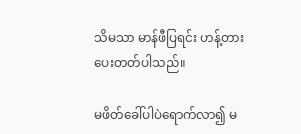သိမသာ မာန်ဖီပြရင်း ဟန့်တားပေးတတ်ပါသည်။

မဖိတ်ခေါ်ပါပဲရောက်လာ၍ မ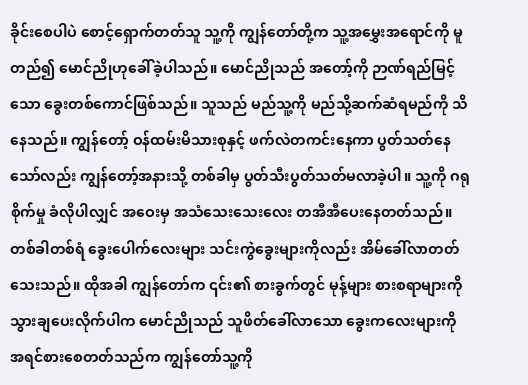ခိုင်းစေပါပဲ စောင့်ရှောက်တတ်သူ သူ့ကို ကျွန်တော်တို့က သူ့အမွှေးအရောင်ကို မူတည်၍ မောင်ညိုဟုခေါ်ခဲ့ပါသည်။ မောင်ညိုသည် အတော့်ကို ဉာဏ်ရည်မြင့်သော ခွေးတစ်ကောင်ဖြစ်သည်။ သူသည် မည်သူ့ကို မည်သို့ဆက်ဆံရမည်ကို သိနေသည်။ ကျွန်တော့် ဝန်ထမ်းမိသားစုနှင့် ဖက်လဲတကင်းနေကာ ပွတ်သတ်နေသော်လည်း ကျွန်တော့်အနားသို့ တစ်ခါမှ ပွတ်သီးပွတ်သတ်မလာခဲ့ပါ။ သူ့ကို ဂရုစိုက်မှု ခံလိုပါလျှင် အဝေးမှ အသံသေးသေးလေး တအီအီပေးနေတတ်သည်။ တစ်ခါတစ်ရံ ခွေးပေါက်လေးများ သင်းကွဲခွေးများကိုလည်း အိမ်ခေါ်လာတတ်သေးသည်။ ထိုအခါ ကျွန်တော်က ၎င်း၏ စားခွက်တွင် မုန့်များ စားစရာများကို သွားချပေးလိုက်ပါက မောင်ညိုသည် သူဖိတ်ခေါ်လာသော ခွေးကလေးများကို အရင်စားစေတတ်သည်က ကျွန်တော်သူ့ကို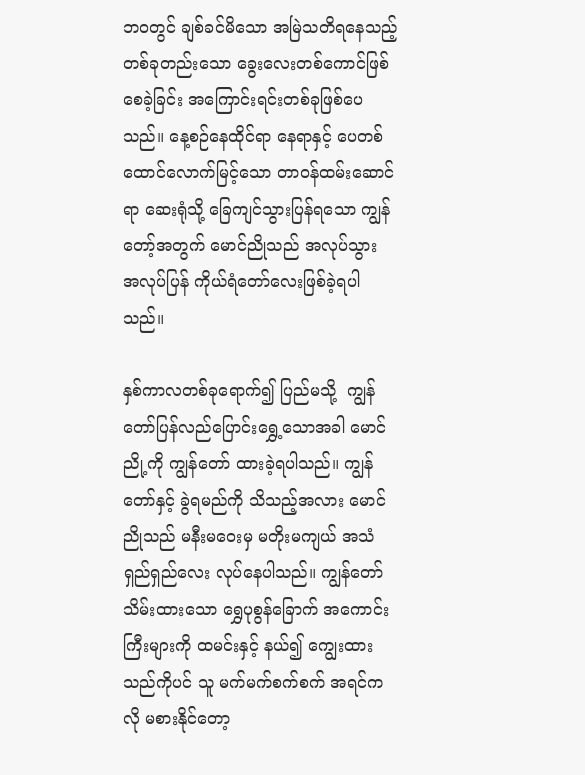ဘဝတွင် ချစ်ခင်မိသော အမြဲသတိရနေသည့် တစ်ခုတည်းသော ခွေးလေးတစ်ကောင်ဖြစ်စေခဲ့ခြင်း အကြောင်းရင်းတစ်ခုဖြစ်ပေသည်။ နေ့စဉ်နေထိုင်ရာ နေရာနှင့် ပေတစ်ထောင်လောက်မြင့်သော တာဝန်ထမ်းဆောင်ရာ ဆေးရုံသို့ ခြေကျင်သွားပြန်ရသော ကျွန်တော့်အတွက် မောင်ညိုသည် အလုပ်သွား အလုပ်ပြန် ကိုယ်ရံတော်လေးဖြစ်ခဲ့ရပါသည်။

နှစ်ကာလတစ်ခုရောက်၍ ပြည်မသို့  ကျွန်တော်ပြန်လည်ပြောင်းရွှေ့သောအခါ မောင်ညို့ကို ကျွန်တော် ထားခဲ့ရပါသည်။ ကျွန်တော်နှင့် ခွဲရမည်ကို သိသည့်အလား မောင်ညိုသည် မနီးမဝေးမှ မတိုးမကျယ် အသံရှည်ရှည်လေး လုပ်နေပါသည်။ ကျွန်တော် သိမ်းထားသော ရွှေပုစွန်ခြောက် အကောင်းကြီးများကို ထမင်းနှင့် နယ်၍ ကျွေးထားသည်ကိုပင် သူ မက်မက်စက်စက် အရင်ကလို မစားနိုင်တော့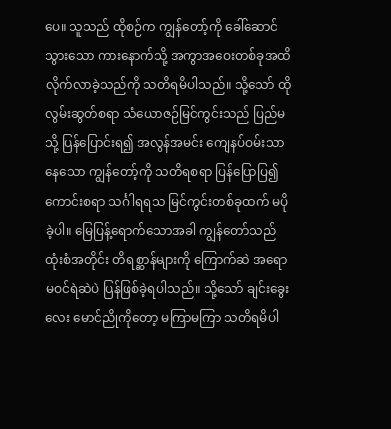ပေ။ သူသည် ထိုစဉ်က ကျွန်တော့်ကို ခေါ်ဆောင်သွားသော ကားနောက်သို့ အကွာအဝေးတစ်ခုအထိ လိုက်လာခဲ့သည်ကို သတိရမိပါသည်။ သို့သော် ထိုလွမ်းဆွတ်စရာ သံယောဇဉ်မြင်ကွင်းသည် ပြည်မသို့ ပြန်ပြောင်းရ၍ အလွန်အမင်း ကျေနပ်ဝမ်းသာနေသော ကျွန်တော့်ကို သတိရစရာ ပြန်ပြောပြ၍ကောင်းစရာ သင်္ဂါရရသ မြင်ကွင်းတစ်ခုထက် မပိုခဲ့ပါ။ မြေပြန့်ရောက်သောအခါ ကျွန်တော်သည် ထုံးစံအတိုင်း တိရစ္ဆာန်များကို ကြောက်ဆဲ အရောမဝင်ရဲဆဲပဲ ပြန်ဖြစ်ခဲ့ရပါသည်။ သို့သော် ချင်းခွေးလေး မောင်ညိုကိုတော့ မကြာမကြာ သတိရမိပါ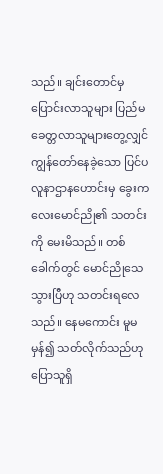သည်။ ချင်းတောင်မှ ပြောင်းလာသူများ ပြည်မ ခေတ္တလာသူများတွေ့လျှင် ကျွန်တော်နေခဲ့သော ပြင်ပလူနာဌာနဟောင်းမှ ခွေးကလေးမောင်ညို၏ သတင်းကို မေးမိသည်။ တစ်ခေါက်တွင် မောင်ညိုသေသွားပြီဟု သတင်းရလေသည်။ နေမကောင်း မူမမှန်၍ သတ်လိုက်သည်ဟု ပြောသူရှိ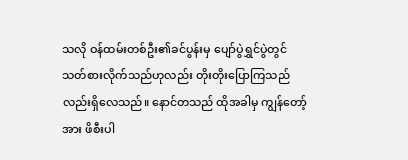သလို ဝန်ထမ်းတစ်ဦး၏ခင်ပွန်းမှ ပျော်ပွဲရွှင်ပွဲတွင် သတ်စားလိုက်သည်ဟုလည်း တိုးတိုးပြောကြသည်လည်းရှိလေသည်။ နောင်တသည် ထိုအခါမှ ကျွန်တော့်အား ဖိစီးပါ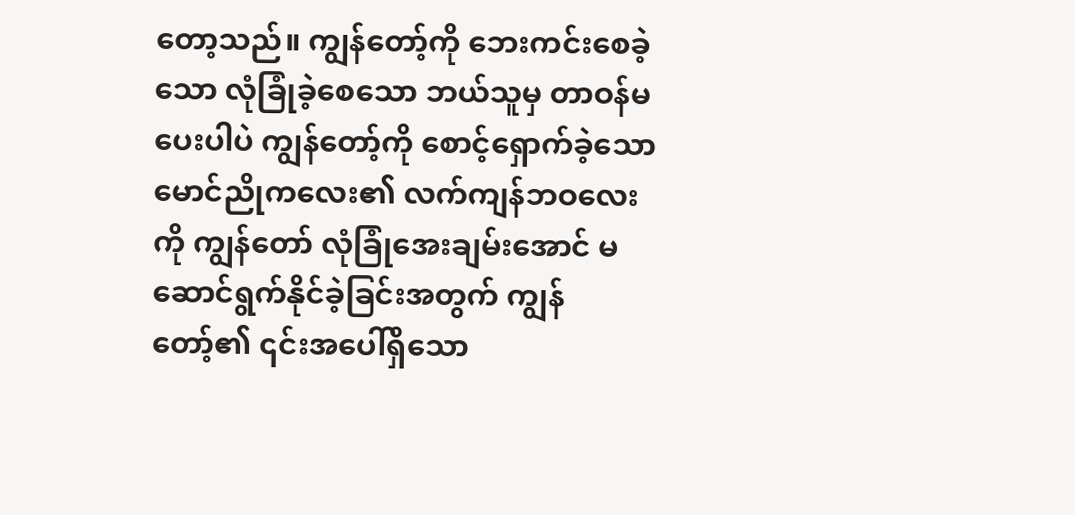တော့သည်။ ကျွန်တော့်ကို ဘေးကင်းစေခဲ့သော လုံခြုံခဲ့စေသော ဘယ်သူမှ တာဝန်မပေးပါပဲ ကျွန်တော့်ကို စောင့်ရှောက်ခဲ့သော မောင်ညိုကလေး၏ လက်ကျန်ဘဝလေးကို ကျွန်တော် လုံခြုံအေးချမ်းအောင် မဆောင်ရွက်နိုင်ခဲ့ခြင်းအတွက် ကျွန်တော့်၏ ၎င်းအပေါ်ရှိသော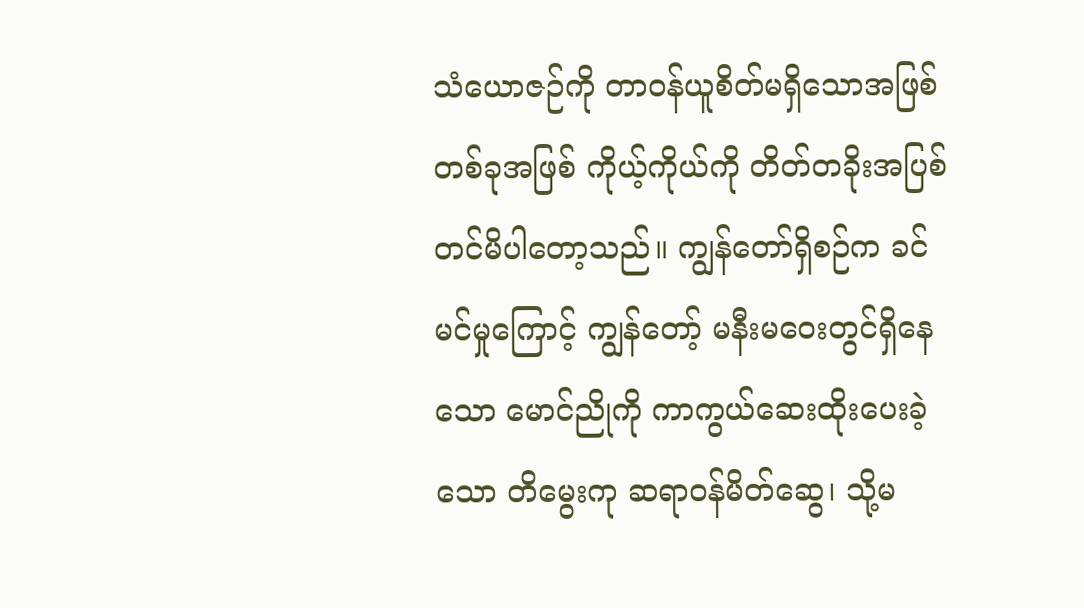သံယောဇဉ်ကို တာဝန်ယူစိတ်မရှိသောအဖြစ်တစ်ခုအဖြစ် ကိုယ့်ကိုယ်ကို တိတ်တခိုးအပြစ်တင်မိပါတော့သည်။ ကျွန်တော်ရှိစဉ်က ခင်မင်မှုကြောင့် ကျွန်တော့် မနီးမဝေးတွင်ရှိနေသော မောင်ညိုကို ကာကွယ်ဆေးထိုးပေးခဲ့သော တိမွေးကု ဆရာဝန်မိတ်ဆွေ၊ သို့မ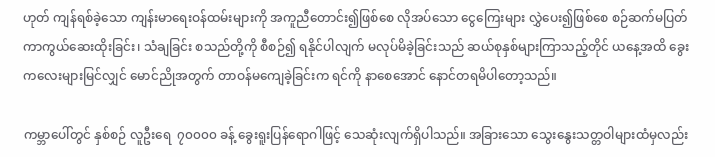ဟုတ် ကျန်ရစ်ခဲ့သော ကျန်းမာရေးဝန်ထမ်းများကို အကူညီတောင်း၍ဖြစ်စေ လိုအပ်သော ငွေကြေးများ လွှဲပေး၍ဖြစ်စေ စဉ်ဆက်မပြတ် ကာကွယ်ဆေးထိုးခြင်း၊ သံချခြင်း စသည်တို့ကို စီစဉ်၍ ရနိုင်ပါလျက် မလုပ်မိခဲ့ခြင်းသည် ဆယ်စုနှစ်များကြာသည့်တိုင် ယနေ့အထိ ခွေးကလေးများမြင်လျှင် မောင်ညိုအတွက် တာဝန်မကျေခဲ့ခြင်းက ရင်ကို နာစေအောင် နောင်တရမိပါတော့သည်။

ကမ္ဘာပေါ်တွင် နှစ်စဉ် လူဦးရေ  ၇၀၀၀၀ ခန့် ခွေးရူးပြန်ရောဂါဖြင့် သေဆုံးလျက်ရှိပါသည်။ အခြားသော သွေးနွေးသတ္တဝါများထံမှလည်း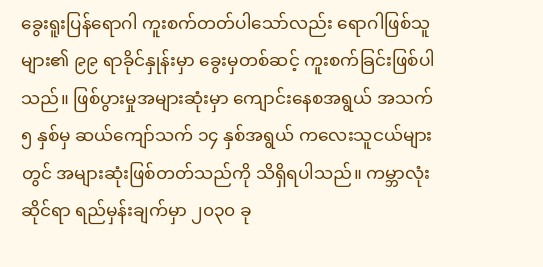ခွေးရူးပြန်ရောဂါ ကူးစက်တတ်ပါသော်လည်း ရောဂါဖြစ်သူများ၏ ၉၉ ရာခိုင်နှုန်းမှာ ခွေးမှတစ်ဆင့် ကူးစက်ခြင်းဖြစ်ပါသည်။ ဖြစ်ပွားမှုအများဆုံးမှာ ကျောင်းနေစအရွယ် အသက် ၅ နှစ်မှ ဆယ်ကျော်သက် ၁၄ နှစ်အရွယ် ကလေးသူငယ်များတွင် အများဆုံးဖြစ်တတ်သည်ကို သိရှိရပါသည်။ ကမ္ဘာလုံးဆိုင်ရာ ရည်မှန်းချက်မှာ ၂၀၃၀ ခု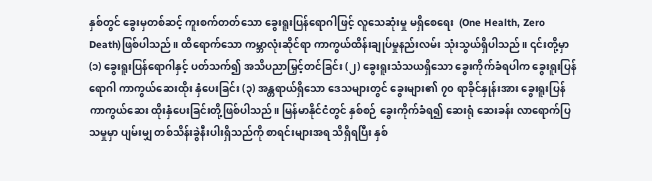နှစ်တွင် ခွေးမှတစ်ဆင့် ကူးစက်တတ်သော ခွေးရူးပြန်ရောဂါဖြင့် လူသေဆုံးမှု မရှိစေရေး  (One Health, Zero Death)ဖြစ်ပါသည်။ ထိရောက်သော ကမ္ဘာလုံးဆိုင်ရာ ကာကွယ်ထိန်းချုပ်မှုနည်းလမ်း သုံးသွယ်ရှိပါသည်။ ၎င်းတို့မှာ (၁) ခွေးရူးပြန်ရောဂါနှင့် ပတ်သက်၍ အသိပညာမြှင့်တင်ခြင်း (၂) ခွေးရူးသံသယရှိသော ခွေးကိုက်ခံရပါက ခွေးရူးပြန်ရောဂါ ကာကွယ်ဆေးထိုး နှံပေးခြင်း (၃) အန္တရာယ်ရှိသော ဒေသများတွင် ခွေးများ၏ ၇၀ ရာခိုင်နှုန်းအား ခွေးရူးပြန်ကာကွယ်ဆေး ထိုးနှံပေးခြင်းတို့ဖြစ်ပါသည်။ မြန်မာနိုင်ငံတွင် နှစ်စဉ် ခွေးကိုက်ခံရ၍ ဆေးရုံ ဆေးခန်း လာရောက်ပြသမှုမှာ ပျမ်းမျှ တစ်သိန်းခွဲနီးပါးရှိသည်ကို စာရင်းများအရ သိရှိရပြီး နှစ်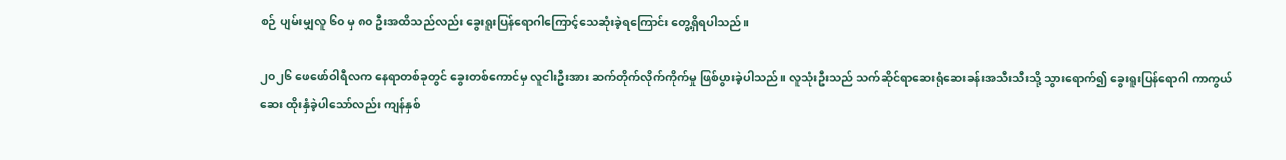စဉ် ပျမ်းမျှလူ ၆၀ မှ ၈၀ ဦးအထိသည်လည်း ခွေးရူးပြန်ရောဂါကြောင့်သေဆုံးခဲ့ရကြောင်း တွေ့ရှိရပါသည်။

၂၀၂၆ ဖေဖော်ဝါရီလက နေရာတစ်ခုတွင် ခွေးတစ်ကောင်မှ လူငါးဦးအား ဆက်တိုက်လိုက်ကိုက်မှု ဖြစ်ပွားခဲ့ပါသည်။ လူသုံးဦးသည် သက်ဆိုင်ရာဆေးရုံဆေးခန်းအသီးသီးသို့ သွားရောက်၍ ခွေးရူးပြန်ရောဂါ ကာကွယ်ဆေး ထိုးနှံခဲ့ပါသော်လည်း ကျန်နှစ်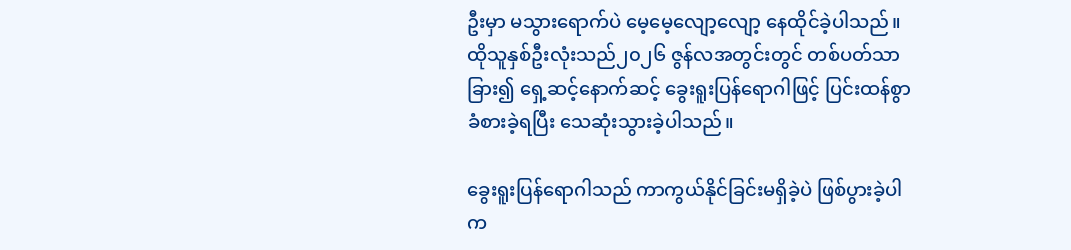ဦးမှာ မသွားရောက်ပဲ မေ့မေ့လျော့လျော့ နေထိုင်ခဲ့ပါသည်။  ထိုသူနှစ်ဦးလုံးသည်၂၀၂၆ ဇွန်လအတွင်းတွင် တစ်ပတ်သာခြား၍ ရှေ့ဆင့်နောက်ဆင့် ခွေးရူးပြန်ရောဂါဖြင့် ပြင်းထန်စွာ ခံစားခဲ့ရပြီး သေဆုံးသွားခဲ့ပါသည်။

ခွေးရူးပြန်ရောဂါသည် ကာကွယ်နိုင်ခြင်းမရှိခဲ့ပဲ ဖြစ်ပွားခဲ့ပါက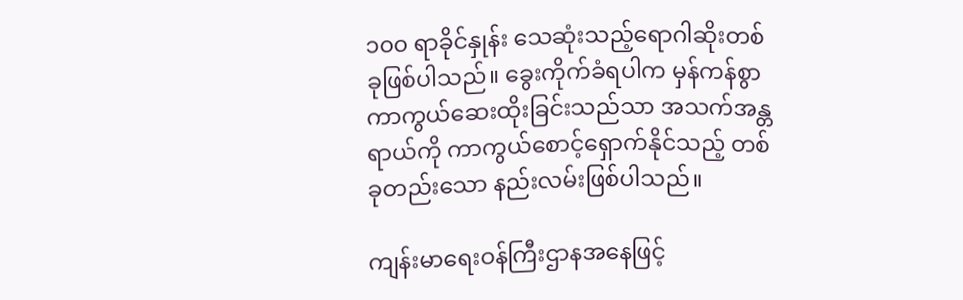၁၀၀ ရာခိုင်နှုန်း သေဆုံးသည့်ရောဂါဆိုးတစ်ခုဖြစ်ပါသည်။ ခွေးကိုက်ခံရပါက မှန်ကန်စွာ ကာကွယ်ဆေးထိုးခြင်းသည်သာ အသက်အန္တရာယ်ကို ကာကွယ်စောင့်ရှောက်နိုင်သည့် တစ်ခုတည်းသော နည်းလမ်းဖြစ်ပါသည်။

ကျန်းမာရေးဝန်ကြီးဌာနအနေဖြင့်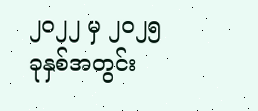၂၀၂၂ မှ ၂၀၂၅ ခုနှစ်အတွင်း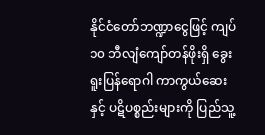နိုင်ငံတော်ဘဏ္ဍာငွေဖြင့် ကျပ် ၁၀ ဘီလျံကျော်တန်ဖိုးရှိ ခွေးရူးပြန်ရောဂါ ကာကွယ်ဆေးနှင့် ပဋိပစ္စည်းများကို ပြည်သူ့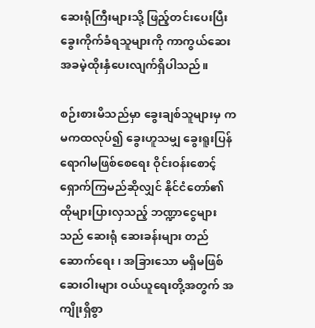ဆေးရုံကြီးများသို့ ဖြည့်တင်းပေးပြီး ခွေးကိုက်ခံရသူများကို ကာကွယ်ဆေး အခမဲ့ထိုးနှံပေးလျက်ရှိပါသည်။

စဉ်းစားမိသည်မှာ ခွေးချစ်သူများမှ ကမကထလုပ်၍ ခွေးဟူသမျှ ခွေးရူးပြန် ရောဂါမဖြစ်စေရေး ဝိုင်းဝန်းစောင့်ရှောက်ကြမည်ဆိုလျှင် နိုင်ငံတော်၏ ထိုများပြားလှသည့် ဘဏ္ဍာငွေများသည် ဆေးရုံ ဆေးခန်းများ တည်ဆောက်ရေး၊ အခြားသော မရှိမဖြစ်ဆေးဝါးများ ဝယ်ယူရေးတို့အတွက် အကျိုးရှိစွာ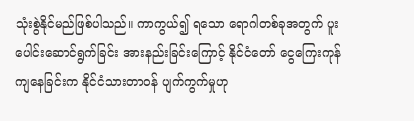သုံးစွဲနိုင်မည်ဖြစ်ပါသည်။ ကာကွယ်၍ ရသော ရောဂါတစ်ခုအတွက် ပူးပေါင်းဆောင်ရွက်ခြင်း အားနည်းခြင်းကြောင့် နိုင်ငံတော် ငွေကြေးကုန်ကျနေခြင်းက နိုင်ငံသားတာဝန် ပျက်ကွက်မှုဟု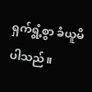ရှက်ရွံ့စွာ ခံယူမိပါသည်။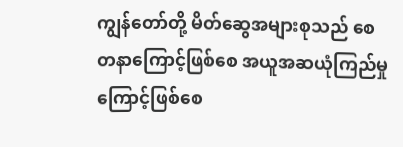ကျွန်တော်တို့ မိတ်ဆွေအများစုသည် စေတနာကြောင့်ဖြစ်စေ အယူအဆယုံကြည်မှုကြောင့်ဖြစ်စေ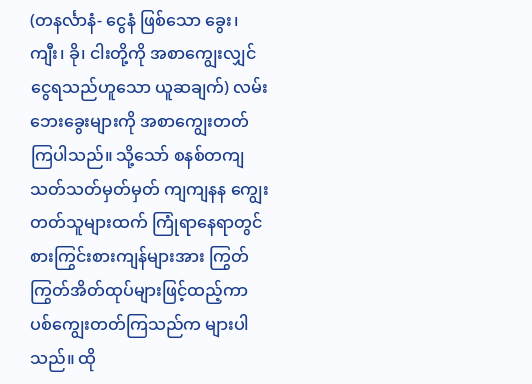(တနင်္လာနံ- ငွေနံ ဖြစ်သော ခွေး၊ ကျီး၊ ခို၊ ငါးတို့ကို အစာကျွေးလျှင် ငွေရသည်ဟူသော ယူဆချက်) လမ်းဘေးခွေးများကို အစာကျွေးတတ်ကြပါသည်။ သို့သော် စနစ်တကျ သတ်သတ်မှတ်မှတ် ကျကျနန ကျွေးတတ်သူများထက် ကြုံရာနေရာတွင် စားကြွင်းစားကျန်များအား ကြွတ်ကြွတ်အိတ်ထုပ်များဖြင့်ထည့်ကာ ပစ်ကျွေးတတ်ကြသည်က များပါသည်။ ထို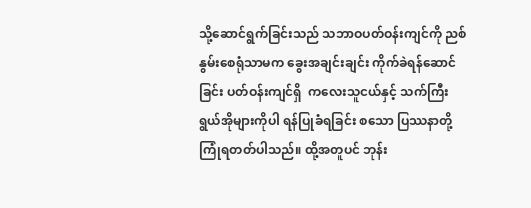သို့ဆောင်ရွက်ခြင်းသည် သဘာဝပတ်ဝန်းကျင်ကို ညစ်နွမ်းစေရုံသာမက ခွေးအချင်းချင်း ကိုက်ခဲရန်ဆောင်ခြင်း ပတ်ဝန်းကျင်ရှိ  ကလေးသူငယ်နှင့် သက်ကြီးရွယ်အိုများကိုပါ ရန်ပြုခံရခြင်း စသော ပြဿနာတို့ ကြုံရတတ်ပါသည်။ ထို့အတူပင် ဘုန်း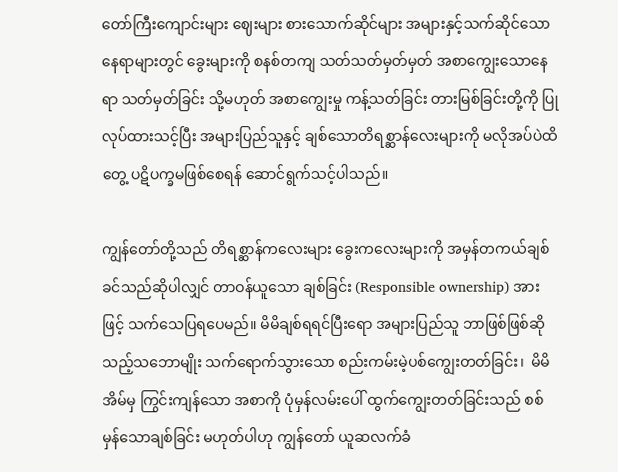တော်ကြီးကျောင်းများ ဈေးများ စားသောက်ဆိုင်များ အများနှင့်သက်ဆိုင်သော နေရာများတွင် ခွေးများကို စနစ်တကျ သတ်သတ်မှတ်မှတ် အစာကျွေးသောနေရာ သတ်မှတ်ခြင်း သို့မဟုတ် အစာကျွေးမှု ကန့်သတ်ခြင်း တားမြစ်ခြင်းတို့ကို ပြုလုပ်ထားသင့်ပြီး အများပြည်သူနှင့် ချစ်သောတိရစ္ဆာန်လေးများကို မလိုအပ်ပဲထိတွေ့ ပဋိပက္ခမဖြစ်စေရန် ဆောင်ရွက်သင့်ပါသည်။

ကျွန်တော်တို့သည် တိရစ္ဆာန်ကလေးများ ခွေးကလေးများကို အမှန်တကယ်ချစ်ခင်သည်ဆိုပါလျှင် တာဝန်ယူသော ချစ်ခြင်း (Responsible ownership) အားဖြင့် သက်သေပြရပေမည်။ မိမိချစ်ရရင်ပြီးရော အများပြည်သူ ဘာဖြစ်ဖြစ်ဆိုသည့်သဘောမျိုး သက်ရောက်သွားသော စည်းကမ်းမဲ့ပစ်ကျွေးတတ်ခြင်း၊  မိမိအိမ်မှ ကြွင်းကျန်သော အစာကို ပုံမှန်လမ်းပေါ် ထွက်ကျွေးတတ်ခြင်းသည် စစ်မှန်သောချစ်ခြင်း မဟုတ်ပါဟု ကျွန်တော် ယူဆလက်ခံ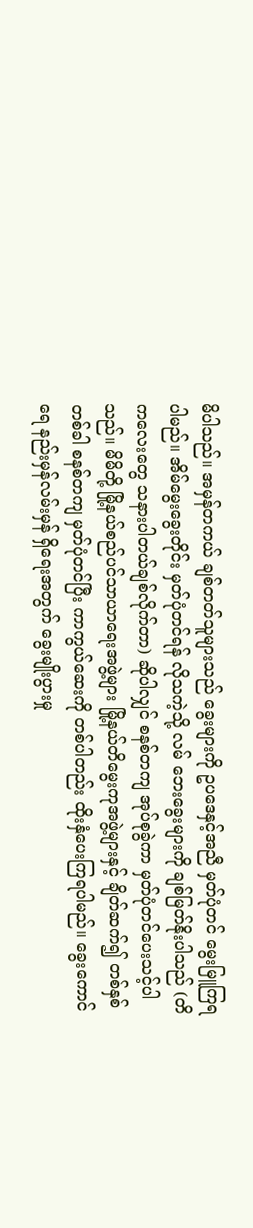မိပါသည်။ အမှန်တကယ် ချစ်တတ်သူများသည် ခွေးများကို ဥပဒေနှင့်အညီ မှတ်ပုံတင် မွေးမြူကြရပါမည်။ အိမ်မွေးခွေးတိုင်း မှတ်ပုံတင်ရန် လိုသကဲ့သို့ လမ် ဘေးခွေးများကို ချစ်မြတ်နိုးပါသည် (တိကလေးတွေ သနားပါတယ်ချစ်လိုက်တာ) ဆိုပါလျှင် စနစ်တကျ အုပ်စုခွဲကာ မှတ်ပုံတင်ပေးသင့်ပါသည်။ မိမိတို့ မြို့နယ်စည်ပင်သာယာရေးအဖွဲ့များ မြို့နယ်တိမွေးကုအဖွဲ့များနှင့် ချိတ်ဆက်၍ တစ်နှစ် တစ်ခါ စနစ်တကျ မှတ်ပုံတင်ပြီး ကာကွယ်ဆေးကို တစ်ပါတည်း ထိုးနှံပေးကြရပါမည်။ ခွေးကောင်ရေ နည်းမှန်လမ်းမှန် ရှိရေးအတွက် ခွေးမျိုးပွားမှု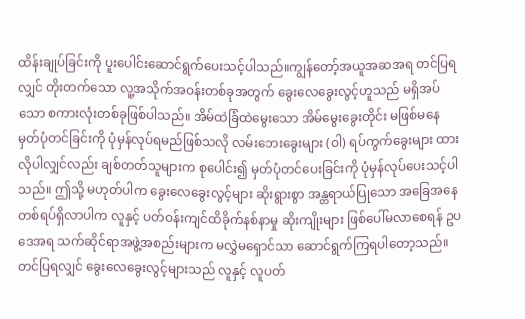ထိန်းချုပ်ခြင်းကို ပူးပေါင်းဆောင်ရွက်ပေးသင့်ပါသည်။ကျွန်တော့်အယူအဆအရ တင်ပြရလျှင် တိုးတက်သော လူ့အသိုက်အဝန်းတစ်ခုအတွက် ခွေးလေခွေးလွင့်ဟူသည် မရှိအပ်သော စကားလုံးတစ်ခုဖြစ်ပါသည်။ အိမ်ထဲခြံထဲမွေးသော အိမ်မွေးခွေးတိုင်း မဖြစ်မနေ မှတ်ပုံတင်ခြင်းကို ပုံမှန်လုပ်ရမည်ဖြစ်သလို လမ်းဘေးခွေးများ (ဝါ) ရပ်ကွက်ခွေးများ ထားလိုပါလျှင်လည်း ချစ်တတ်သူများက စုပေါင်း၍ မှတ်ပုံတင်ပေးခြင်းကို ပုံမှန်လုပ်ပေးသင့်ပါသည်။ ဤသို့ မဟုတ်ပါက ခွေးလေခွေးလွင့်များ ဆိုးရွားစွာ အန္တရာယ်ပြုသော အခြေအနေတစ်ရပ်ရှိလာပါက လူနှင့် ပတ်ဝန်းကျင်ထိခိုက်နစ်နာမှု ဆိုးကျိုးများ ဖြစ်ပေါ်မလာစေရန် ဥပဒေအရ သက်ဆိုင်ရာအဖွဲ့အစည်းများက မလွှဲမရှောင်သာ ဆောင်ရွက်ကြရပါတော့သည်။ တင်ပြရလျှင် ခွေးလေခွေးလွင့်များသည် လူနှင့် လူပတ်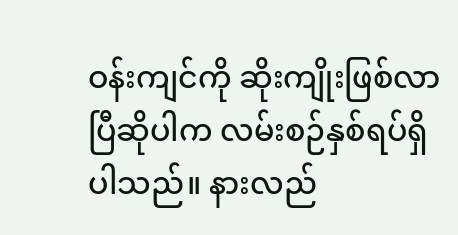ဝန်းကျင်ကို ဆိုးကျိုးဖြစ်လာပြီဆိုပါက လမ်းစဉ်နှစ်ရပ်ရှိပါသည်။ နားလည်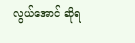လွယ်အောင် ဆိုရ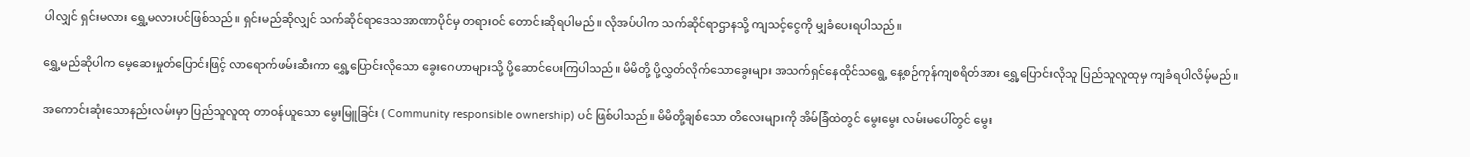ပါလျှင် ရှင်းမလား ရွှေ့မလားပင်ဖြစ်သည်။ ရှင်းမည်ဆိုလျှင် သက်ဆိုင်ရာဒေသအာဏာပိုင်မှ တရားဝင် တောင်းဆိုရပါမည်။ လိုအပ်ပါက သက်ဆိုင်ရာဌာနသို့ ကျသင့်ငွေကို မျှခံပေးရပါသည်။

ရွှေ့မည်ဆိုပါက မေ့ဆေးမှုတ်ပြောင်းဖြင့် လာရောက်ဖမ်းဆီးကာ ရွှေ့ပြောင်းလိုသော ခွေးဂေဟာများသို့ ပို့ဆောင်ပေးကြပါသည်။ မိမိတို့ ပို့လွှတ်လိုက်သောခွေးများ အသက်ရှင်နေထိုင်သရွေ့ နေ့စဉ်ကုန်ကျစရိတ်အား ရွှေ့ပြောင်းလိုသူ ပြည်သူလူထုမှ ကျခံရပါလိမ့်မည်။

အကောင်းဆုံးသောနည်းလမ်းမှာ ပြည်သူလူထု တာဝန်ယူသော မွေးမြူခြင်း ( Community responsible ownership) ပင် ဖြစ်ပါသည်။ မိမိတို့ချစ်သော တိလေးများကို အိမ်ခြံထဲတွင် မွေးမွေး လမ်းမပေါ်တွင် မွေး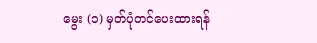မွေး (၁) မှတ်ပုံတင်ပေးထားရန်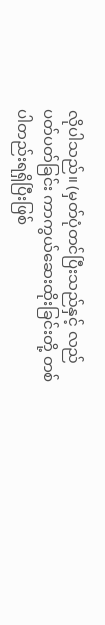လိုပါသည်။ (မှတ်ပုံတင်ပြီးသည်နှင့် လည်ပတ်ပတ်ခြင်း ကာကွယ်ဆေးထိုးခြင်းတို့ တစ်ပါတည်းရရှိပြီးဖြစ်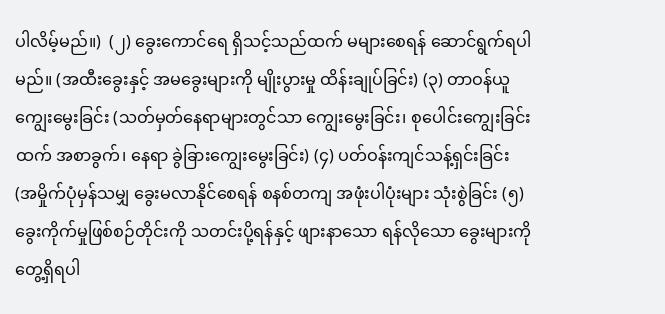ပါလိမ့်မည်။)  (၂) ခွေးကောင်ရေ ရှိသင့်သည်ထက် မများစေရန် ဆောင်ရွက်ရပါမည်။ (အထီးခွေးနှင့် အမခွေးများကို မျိုးပွားမှု ထိန်းချုပ်ခြင်း) (၃) တာဝန်ယူကျွေးမွေးခြင်း (သတ်မှတ်နေရာများတွင်သာ ကျွေးမွေးခြင်း၊ စုပေါင်းကျွေးခြင်းထက် အစာခွက်၊ နေရာ ခွဲခြားကျွေးမွေးခြင်း) (၄) ပတ်ဝန်းကျင်သန့်ရှင်းခြင်း (အမှိုက်ပုံမှန်သမျှ ခွေးမလာနိုင်စေရန် စနစ်တကျ အဖုံးပါပုံးများ သုံးစွဲခြင်း (၅) ခွေးကိုက်မှုဖြစ်စဉ်တိုင်းကို သတင်းပို့ရန်နှင့် ဖျားနာသော ရန်လိုသော ခွေးများကို တွေ့ရှိရပါ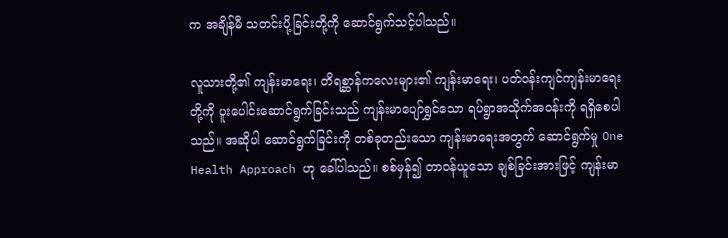က အချိန်မီ သတင်းပို့ခြင်းတို့ကို ဆောင်ရွက်သင့်ပါသည်။

လူသားတို့၏ ကျန်းမာရေး၊ တိရစ္ဆာန်ကလေးများ၏ ကျန်းမာရေး၊ ပတ်ဝန်းကျင်ကျန်းမာရေးတို့ကို ပူးပေါင်းဆောင်ရွက်ခြင်းသည် ကျန်းမာပျော်ရွှင်သော ရပ်ရွာအသိုက်အဝန်းကို ရရှိစေပါသည်။ အဆိုပါ ဆောင်ရွက်ခြင်းကို တစ်ခုတည်းသော ကျန်းမာရေးအတွက် ဆောင်ရွက်မှု One Health Approach ဟု ခေါ်ပါသည်။ စစ်မှန်၍ တာဝန်ယူသော ချစ်ခြင်းအားဖြင့် ကျန်းမာ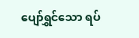ပျော်ရွှင်သော ရပ်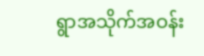ရွာအသိုက်အဝန်း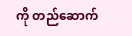ကို တည်ဆောက်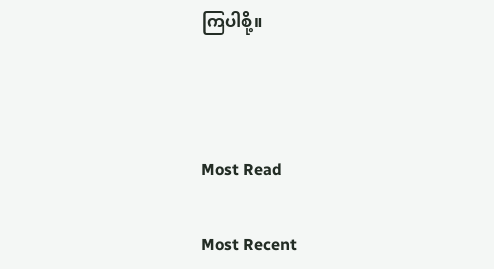ကြပါစို့။



Most Read

Most Recent